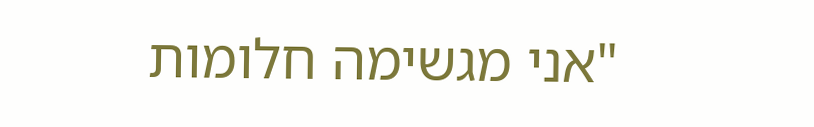"אני מגשימה חלומות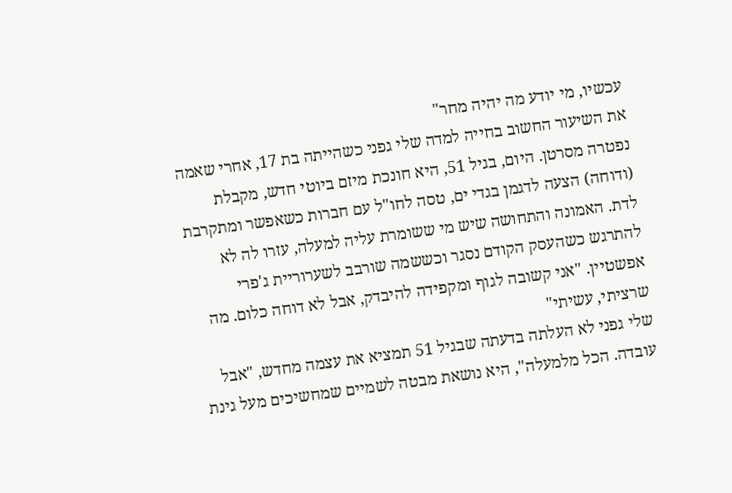עכשיו, מי יודע מה יהיה מחר"
את השיעור החשוב בחייה למדה שלי גפני כשהייתה בת 17, אחרי שאמה נפטרה מסרטן. היום, בגיל 51, היא חונכת מיזם ביוטי חדש, מקבלת (ודוחה) הצעה לדגמן בגדי ים, טסה לחו"ל עם חברות כשאפשר ומתקרבת לדת. האמונה והתחושה שיש מי ששומרת עליה למעלה, עזרו לה לא להתרגש כשהעסק הקודם נסגר וכששמה שורבב לשערוריית ג'פרי אפשטיין. "אני קשובה לגוף ומקפידה להיבדק, אבל לא דוחה כלום. מה שרציתי, עשיתי"
שלי גפני לא העלתה בדעתה שבגיל 51 תמציא את עצמה מחדש, "אבל עובדה. הכל מלמעלה", היא נושאת מבטה לשמיים שמחשיכים מעל גינת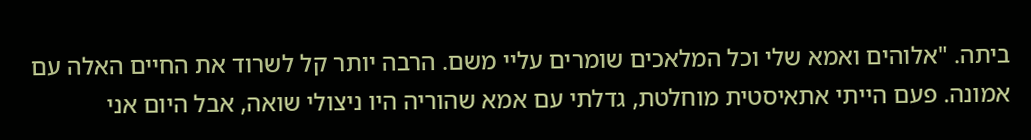ביתה. "אלוהים ואמא שלי וכל המלאכים שומרים עליי משם. הרבה יותר קל לשרוד את החיים האלה עם אמונה. פעם הייתי אתאיסטית מוחלטת, גדלתי עם אמא שהוריה היו ניצולי שואה, אבל היום אני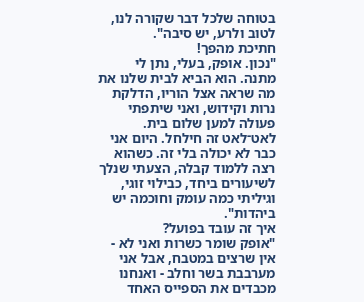בטוחה שלכל דבר שקורה לנו, לטוב ולרע, יש סיבה".
חתיכת מהפך!
"נכון. אופק, בעלי, נתן לי מתנה. הוא הביא לבית שלנו את מה שראה אצל הוריו, הדלקת נרות וקידוש, ואני שיתפתי פעולה למען שלום בית. לאט־לאט זה חילחל. היום אני כבר לא יכולה בלי זה. כשהוא רצה ללמוד קבלה, הצעתי שנלך לשיעורים ביחד, כבילוי זוגי, וגיליתי כמה עומק וחוכמה יש ביהדות".
איך זה עובד בפועל?
"אופק שומר כשרות ואני לא - אין שרצים במטבח, אבל אני מערבבת בשר וחלב - ואנחנו מכבדים את הספייס האחד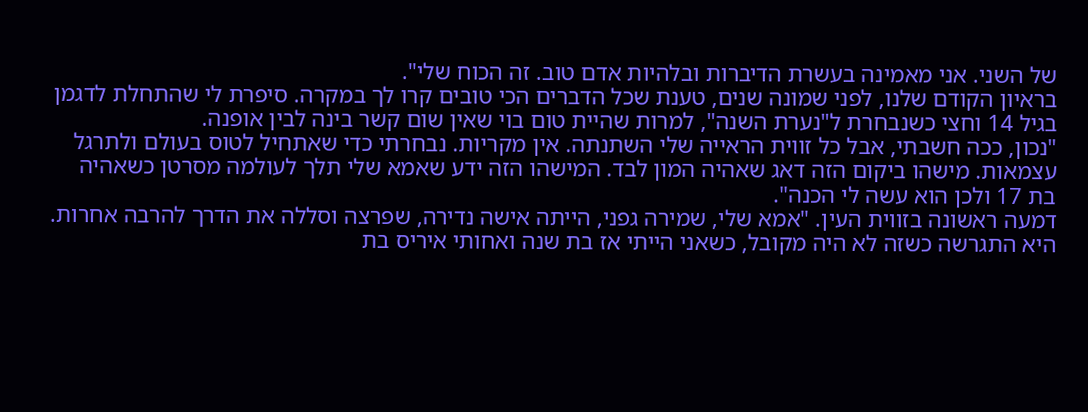של השני. אני מאמינה בעשרת הדיברות ובלהיות אדם טוב. זה הכוח שלי".
בראיון הקודם שלנו, לפני שמונה שנים, טענת שכל הדברים הכי טובים קרו לך במקרה. סיפרת לי שהתחלת לדגמן בגיל 14 וחצי כשנבחרת ל"נערת השנה", למרות שהיית טום בוי שאין שום קשר בינה לבין אופנה.
"נכון, ככה חשבתי, אבל כל זווית הראייה שלי השתנתה. אין מקריות. נבחרתי כדי שאתחיל לטוס בעולם ולתרגל עצמאות. מישהו ביקום הזה דאג שאהיה המון לבד. המישהו הזה ידע שאמא שלי תלך לעולמה מסרטן כשאהיה בת 17 ולכן הוא עשה לי הכנה".
דמעה ראשונה בזווית העין. "אמא שלי, שמירה גפני, הייתה אישה נדירה, שפרצה וסללה את הדרך להרבה אחרות. היא התגרשה כשזה לא היה מקובל, כשאני הייתי אז בת שנה ואחותי איריס בת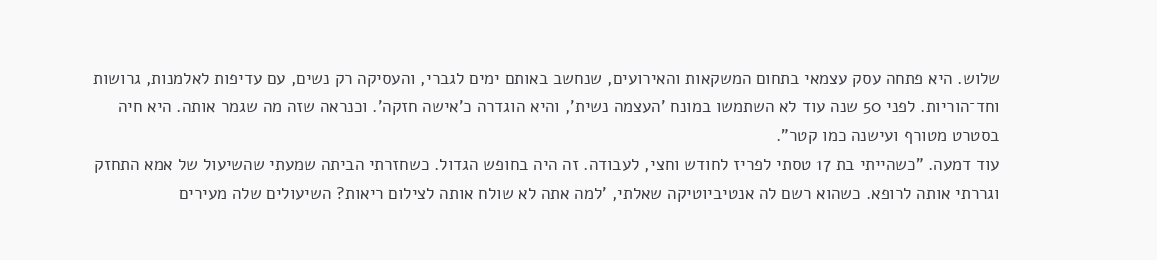שלוש. היא פתחה עסק עצמאי בתחום המשקאות והאירועים, שנחשב באותם ימים לגברי, והעסיקה רק נשים, עם עדיפות לאלמנות, גרושות וחד־הוריות. לפני 50 שנה עוד לא השתמשו במונח 'העצמה נשית', והיא הוגדרה כ'אישה חזקה'. וכנראה שזה מה שגמר אותה. היא חיה בסטרט מטורף ועישנה כמו קטר".
עוד דמעה. "כשהייתי בת 17 טסתי לפריז לחודש וחצי, לעבודה. זה היה בחופש הגדול. כשחזרתי הביתה שמעתי שהשיעול של אמא התחזק וגררתי אותה לרופא. כשהוא רשם לה אנטיביוטיקה שאלתי, 'למה אתה לא שולח אותה לצילום ריאות? השיעולים שלה מעירים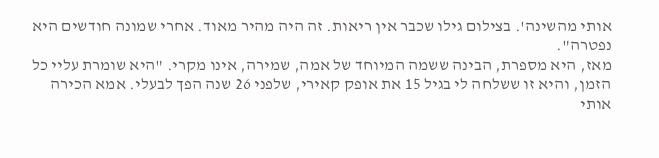אותי מהשינה'. בצילום גילו שכבר אין ריאות. זה היה מהיר מאוד. אחרי שמונה חודשים היא נפטרה".
מאז, היא מספרת, הבינה ששמה המיוחד של אמה, שמירה, אינו מקרי. "היא שומרת עליי כל הזמן, והיא זו ששלחה לי בגיל 15 את אופק קאירי, שלפני 26 שנה הפך לבעלי. אמא הכירה אותי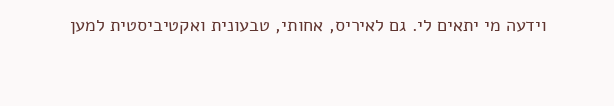וידעה מי יתאים לי. גם לאיריס, אחותי, טבעונית ואקטיביסטית למען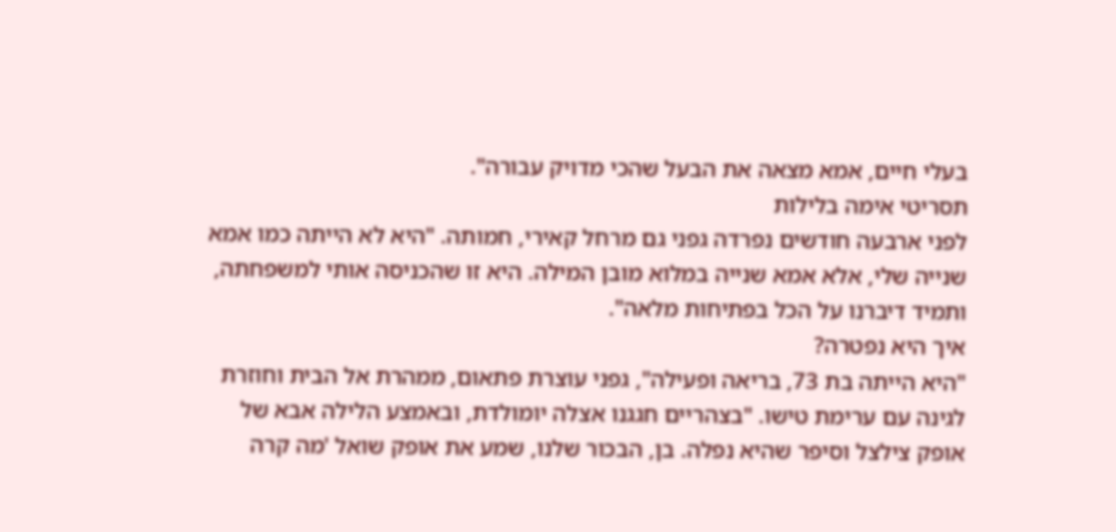בעלי חיים, אמא מצאה את הבעל שהכי מדויק עבורה".
תסריטי אימה בלילות
לפני ארבעה חודשים נפרדה גפני גם מרחל קאירי, חמותה. "היא לא הייתה כמו אמא שנייה שלי, אלא אמא שנייה במלוא מובן המילה. היא זו שהכניסה אותי למשפחתה, ותמיד דיברנו על הכל בפתיחות מלאה".
איך היא נפטרה?
"היא הייתה בת 73, בריאה ופעילה", גפני עוצרת פתאום, ממהרת אל הבית וחוזרת לגינה עם ערימת טישו. "בצהריים חגגנו אצלה יומולדת, ובאמצע הלילה אבא של אופק צילצל וסיפר שהיא נפלה. בן, הבכור שלנו, שמע את אופק שואל 'מה קרה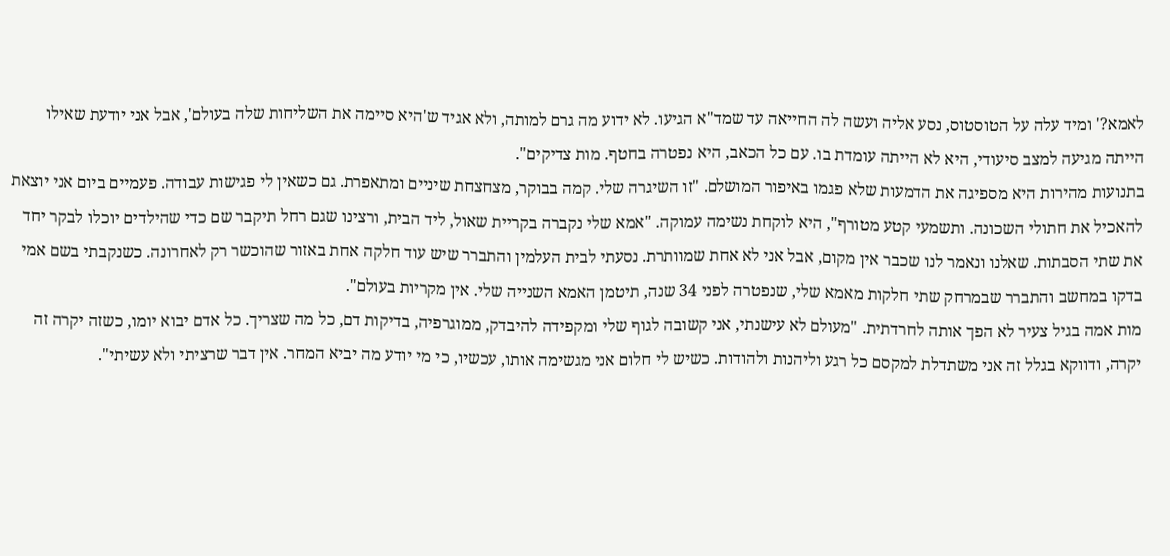לאמא?' ומיד עלה על הטוסטוס, נסע אליה ועשה לה החייאה עד שמד"א הגיעו. לא ידוע מה גרם למותה, ולא אגיד ש'היא סיימה את השליחות שלה בעולם', אבל אני יודעת שאילו הייתה מגיעה למצב סיעודי, היא לא הייתה עומדת בו. עם כל הכאב, היא נפטרה בחטף. מות צדיקים".
בתנועות מהירות היא מספיגה את הדמעות שלא פגמו באיפור המושלם. "זו השיגרה שלי. קמה בבוקר, מצחצחת שיניים ומתאפרת. גם כשאין לי פגישות עבודה. פעמיים ביום אני יוצאת להאכיל את חתולי השכונה. ותשמעי קטע מטורף", היא לוקחת נשימה עמוקה. "אמא שלי נקברה בקריית שאול, ליד הבית, ורצינו שגם רחל תיקבר שם כדי שהילדים יוכלו לבקר יחד את שתי הסבתות. שאלנו ונאמר לנו שכבר אין מקום, אבל אני לא אחת שמוותרת. נסעתי לבית העלמין והתברר שיש עוד חלקה אחת באזור שהוכשר רק לאחרונה. כשנקבתי בשם אמי בדקו במחשב והתברר שבמרחק שתי חלקות מאמא שלי, שנפטרה לפני 34 שנה, תיטמן האמא השנייה שלי. אין מקריות בעולם".
מות אמה בגיל צעיר לא הפך אותה לחרדתית. "מעולם לא עישנתי, אני קשובה לגוף שלי ומקפידה להיבדק, ממוגרפיה, בדיקות דם, כל מה שצריך. כל אדם יבוא יומו, כשזה יקרה זה יקרה, ודווקא בגלל זה אני משתדלת למקסם כל רגע וליהנות ולהודות. כשיש לי חלום אני מגשימה אותו, עכשיו, כי מי יודע מה יביא המחר. אין דבר שרציתי ולא עשיתי".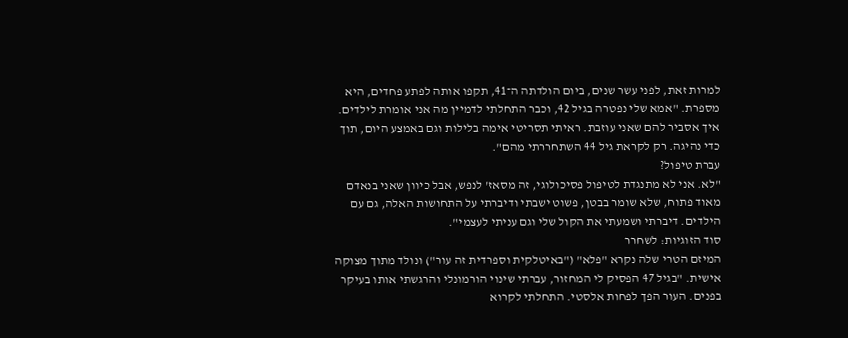למרות זאת, לפני עשר שנים, ביום הולדתה ה־41, תקפו אותה לפתע פחדים, היא מספרת. "אמא שלי נפטרה בגיל 42, וכבר התחלתי לדמיין מה אני אומרת לילדים. איך אסביר להם שאני עוזבת. ראיתי תסריטי אימה בלילות וגם באמצע היום, תוך כדי נהיגה. רק לקראת גיל 44 השתחררתי מהם".
עברת טיפול?
"לא. אני לא מתנגדת לטיפול פסיכולוגי, זה מסאז' לנפש, אבל כיוון שאני בנאדם מאוד פתוח, שלא שומר בבטן, פשוט ישבתי ודיברתי על התחושות האלה, גם עם הילדים. דיברתי ושמעתי את הקול שלי וגם עניתי לעצמי".
סוד הזוגיות: לשחרר
המיזם הטרי שלה נקרא "פלא" ("באיטלקית וספרדית זה עור") ונולד מתוך מצוקה אישית. "בגיל 47 הפסיק לי המחזור, עברתי שינוי הורמונלי והרגשתי אותו בעיקר בפנים. העור הפך לפחות אלסטי. התחלתי לקרוא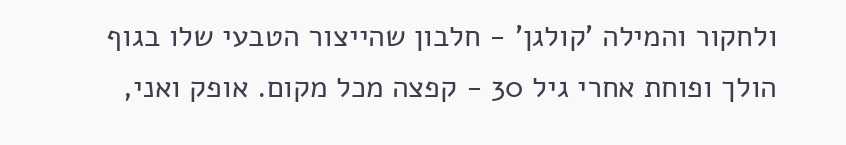ולחקור והמילה 'קולגן' - חלבון שהייצור הטבעי שלו בגוף הולך ופוחת אחרי גיל 30 - קפצה מכל מקום. אופק ואני,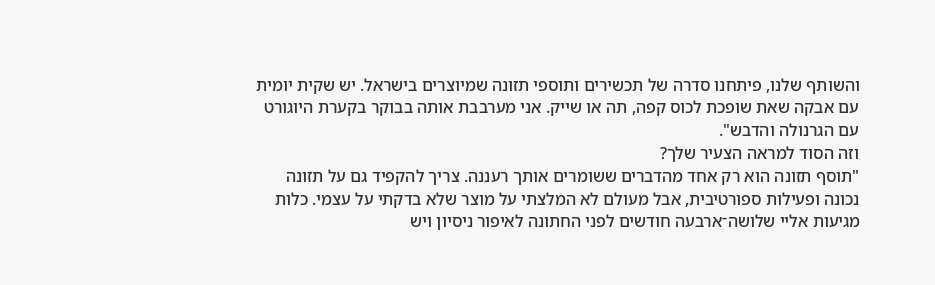והשותף שלנו, פיתחנו סדרה של תכשירים ותוספי תזונה שמיוצרים בישראל. יש שקית יומית עם אבקה שאת שופכת לכוס קפה, תה או שייק. אני מערבבת אותה בבוקר בקערת היוגורט עם הגרנולה והדבש".
וזה הסוד למראה הצעיר שלך?
"תוסף תזונה הוא רק אחד מהדברים ששומרים אותך רעננה. צריך להקפיד גם על תזונה נכונה ופעילות ספורטיבית, אבל מעולם לא המלצתי על מוצר שלא בדקתי על עצמי. כלות מגיעות אליי שלושה־ארבעה חודשים לפני החתונה לאיפור ניסיון ויש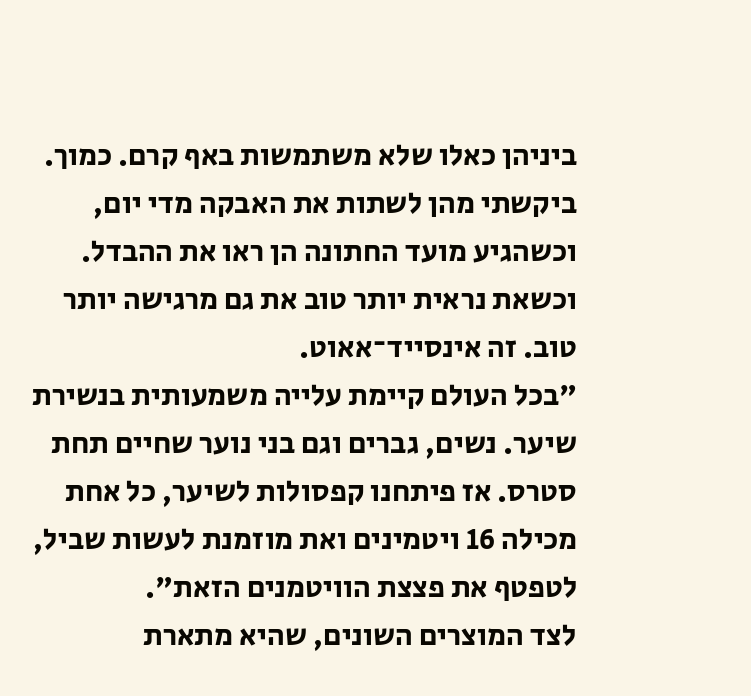ביניהן כאלו שלא משתמשות באף קרם. כמוך. ביקשתי מהן לשתות את האבקה מדי יום, וכשהגיע מועד החתונה הן ראו את ההבדל. וכשאת נראית יותר טוב את גם מרגישה יותר טוב. זה אינסייד־אאוט.
"בכל העולם קיימת עלייה משמעותית בנשירת שיער. נשים, גברים וגם בני נוער שחיים תחת סטרס. אז פיתחנו קפסולות לשיער, כל אחת מכילה 16 ויטמינים ואת מוזמנת לעשות שביל, לטפטף את פצצת הוויטמנים הזאת".
לצד המוצרים השונים, שהיא מתארת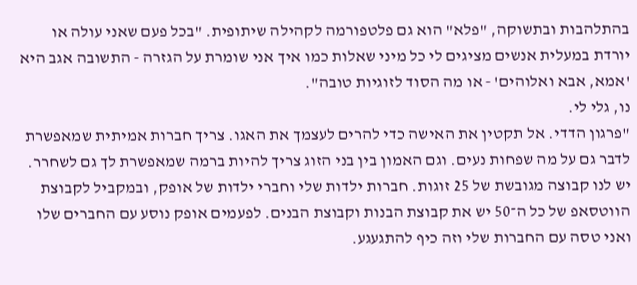בהתלהבות ובתשוקה, "פלא" הוא גם פלטפורמה לקהילה שיתופית. "בכל פעם שאני עולה או יורדת במעלית אנשים מציגים לי כל מיני שאלות כמו איך אני שומרת על הגזרה - התשובה אגב היא 'אמא, אבא ואלוהים' ‑ או מה הסוד לזוגיות טובה".
נו, גלי לי.
"פרגון הדדי. אל תקטין את האישה כדי להרים לעצמך את האגו. צריך חברות אמיתית שמאפשרת לדבר גם על מה שפחות נעים. וגם האמון בין בני הזוג צריך להיות ברמה שמאפשרת לך גם לשחרר. יש לנו קבוצה מגובשת של 25 זוגות. חברות ילדות שלי וחברי ילדות של אופק, ובמקביל לקבוצת הווטסאפ של כל ה־50 יש את קבוצת הבנות וקבוצת הבנים. לפעמים אופק נוסע עם החברים שלו ואני טסה עם החברות שלי וזה כיף להתגעגע.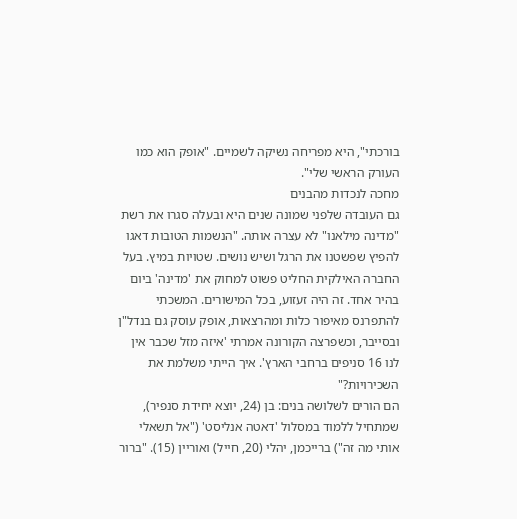בורכתי", היא מפריחה נשיקה לשמיים. "אופק הוא כמו העורק הראשי שלי".
מחכה לנכדות מהבנים
גם העובדה שלפני שמונה שנים היא ובעלה סגרו את רשת "מדינה מילאנו" לא עצרה אותה. "הנשמות הטובות דאגו להפיץ שפשטנו את הרגל ושיש נושים. שטויות במיץ. בעל החברה האילקית החליט פשוט למחוק את 'מדינה' ביום בהיר אחד. זה היה זעזוע, בכל המישורים. המשכתי להתפרנס מאיפור כלות ומהרצאות, אופק עוסק גם בנדל"ן ובסייבר, וכשפרצה הקורונה אמרתי 'איזה מזל שכבר אין לנו 16 סניפים ברחבי הארץ'. איך הייתי משלמת את השכירויות?"
הם הורים לשלושה בנים: בן (24, יוצא יחידת סנפיר), שמתחיל ללמוד במסלול 'דאטה אנליסט' ("אל תשאלי אותי מה זה") ברייכמן, יהלי (20, חייל) ואוריין (15). "ברור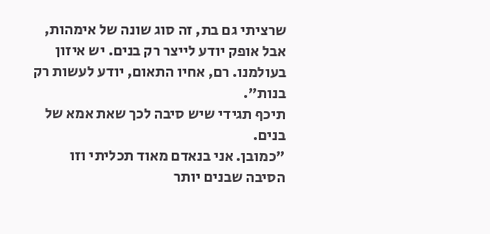שרציתי גם בת, זה סוג שונה של אימהות, אבל אופק יודע לייצר רק בנים. יש איזון בעולמנו. רם, אחיו התאום, יודע לעשות רק בנות".
תיכף תגידי שיש סיבה לכך שאת אמא של בנים.
"כמובן. אני בנאדם מאוד תכליתי וזו הסיבה שבנים יותר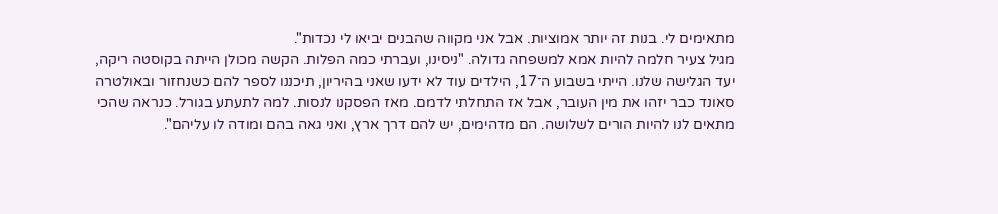מתאימים לי. בנות זה יותר אמוציות. אבל אני מקווה שהבנים יביאו לי נכדות".
מגיל צעיר חלמה להיות אמא למשפחה גדולה. "ניסינו, ועברתי כמה הפלות. הקשה מכולן הייתה בקוסטה ריקה, יעד הגלישה שלנו. הייתי בשבוע ה־17, הילדים עוד לא ידעו שאני בהיריון, תיכננו לספר להם כשנחזור ובאולטרה סאונד כבר יזהו את מין העובר, אבל אז התחלתי לדמם. מאז הפסקנו לנסות. למה לתעתע בגורל. כנראה שהכי מתאים לנו להיות הורים לשלושה. הם מדהימים, יש להם דרך ארץ, ואני גאה בהם ומודה לו עליהם".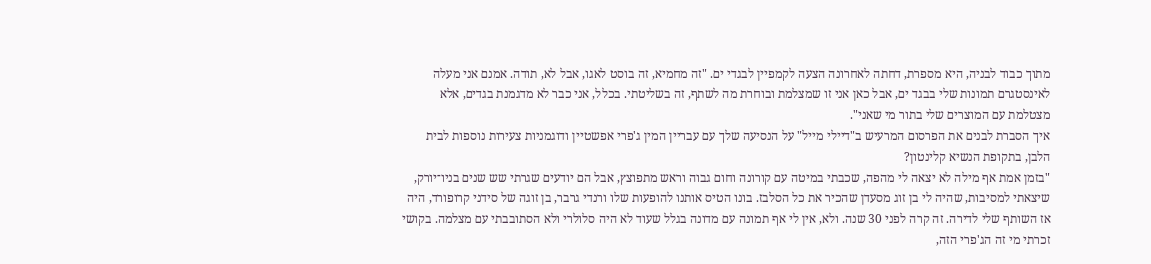מתוך כבוד לבניה, היא מספרת, דחתה לאחרונה הצעה לקמפיין לבגדי ים. "זה מחמיא, זה בוסט לאגו, אבל לא, תודה. אמנם אני מעלה לאינסטגרם תמונות שלי בבגד ים, אבל כאן אני זו שמצלמת ובוחרת מה לשתף, זה בשליטתי. בכלל, אני כבר לא מדגמנת בגדים, אלא מצטלמת עם המוצרים שלי בתור מי שאני".
איך הסברת לבנים את הפרסום המרעיש ב"דיילי מייל" על הנסיעה שלך עם עבריין המין ג'פרי אפשטיין ודוגמניות צעירות נוספות לבית הלבן, בתקופת הנשיא קלינטון?
"בזמן אמת אף מילה לא יצאה לי מהפה, שכבתי במיטה עם קורונה וחום גבוה וראש מתפוצץ, אבל הם יודעים שגרתי שש שנים בניו־יורק, שיצאתי למסיבות, שהיה לי בן זוג מסעדן שהכיר את כל הסלבז. בונו הטיס אותנו להופעות שלו ורנדי גרבר, בן זוגה של סידני קרופורד, היה אז השותף שלי לדירה. זה קרה לפני 30 שנה. ולא, אין לי אף תמונה עם מדונה בגלל שעוד לא היה סלולרי ולא הסתובבתי עם מצלמה. בקושי זכרתי מי זה הג'פרי הזה,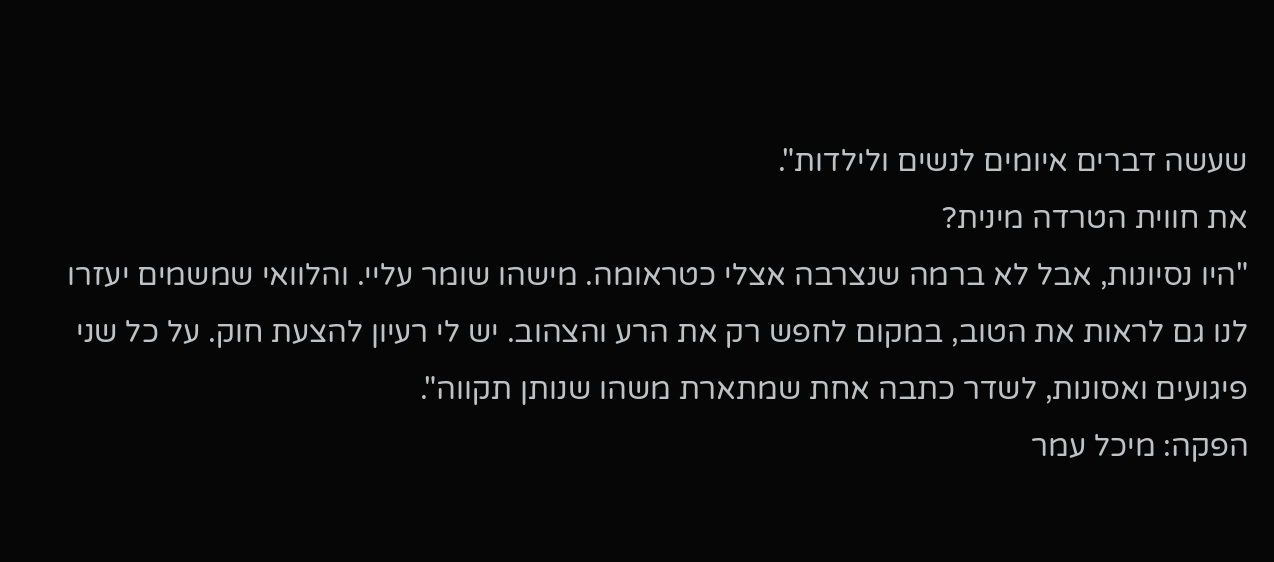שעשה דברים איומים לנשים ולילדות".
את חווית הטרדה מינית?
"היו נסיונות, אבל לא ברמה שנצרבה אצלי כטראומה. מישהו שומר עליי. והלוואי שמשמים יעזרו לנו גם לראות את הטוב, במקום לחפש רק את הרע והצהוב. יש לי רעיון להצעת חוק. על כל שני פיגועים ואסונות, לשדר כתבה אחת שמתארת משהו שנותן תקווה".
הפקה: מיכל עמר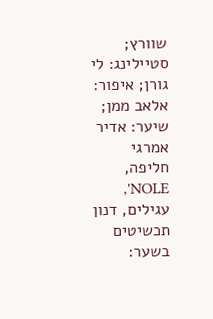שוורץ; סטיילינג: לי גורן; איפור: אלאב ממן; שיער: אדיר אמרגי
חליפה, NOLE', עגילים, דנון תכשיטים בשער: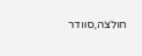חולצה,סוודר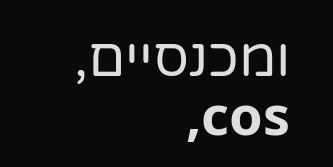ומכנסיים, cos,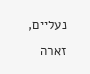נעליים, זארה